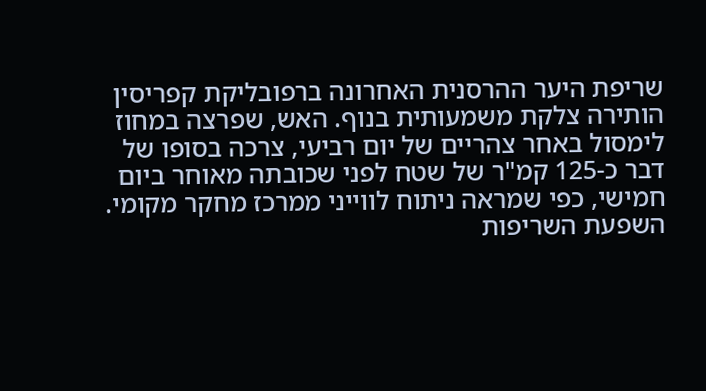שריפת היער ההרסנית האחרונה ברפובליקת קפריסין הותירה צלקת משמעותית בנוף. האש, שפרצה במחוז לימסול באחר צהריים של יום רביעי, צרכה בסופו של דבר כ-125 קמ"ר של שטח לפני שכובתה מאוחר ביום חמישי, כפי שמראה ניתוח לווייני ממרכז מחקר מקומי.
השפעת השריפות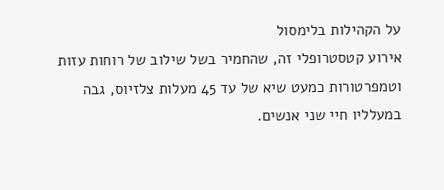על הקהילות בלימסול
אירוע קטסטרופלי זה, שהחמיר בשל שילוב של רוחות עזות וטמפרטורות כמעט שיא של עד 45 מעלות צלזיוס, גבה במעלליו חיי שני אנשים.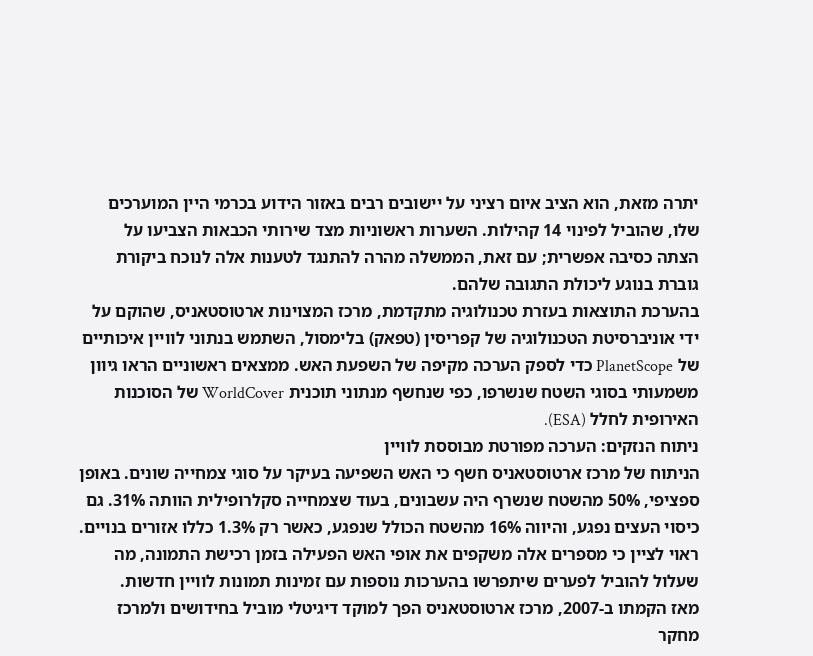יתרה מזאת, הוא הציב איום רציני על יישובים רבים באזור הידוע בכרמי היין המוערכים שלו, שהוביל לפינוי 14 קהילות. השערות ראשוניות מצד שירותי הכבאות הצביעו על הצתה כסיבה אפשרית; עם זאת, הממשלה מהרה להתנגד לטענות אלה לנוכח ביקורת גוברת בנוגע ליכולת התגובה שלהם.
בהערכת התוצאות בעזרת טכנולוגיה מתקדמת, מרכז המצוינות ארטוסטאניס, שהוקם על ידי אוניברסיטת הטכנולוגיה של קפריסין (טפאק) בלימסול, השתמש בנתוני לוויין איכותיים של PlanetScope כדי לספק הערכה מקיפה של השפעת האש. ממצאים ראשוניים הראו גיוון משמעותי בסוגי השטח שנשרפו, כפי שנחשף מנתוני תוכנית WorldCover של הסוכנות האירופית לחלל (ESA).
ניתוח הנזקים: הערכה מפורטת מבוססת לוויין
הניתוח של מרכז ארטוסטאניס חשף כי האש השפיעה בעיקר על סוגי צמחייה שונים. באופן ספציפי, 50% מהשטח שנשרף היה עשבונים, בעוד שצמחייה סקלרופילית הוותה 31%. גם כיסוי העצים נפגע, והיווה 16% מהשטח הכולל שנפגע, כאשר רק 1.3% כללו אזורים בנויים. ראוי לציין כי מספרים אלה משקפים את אופי האש הפעילה בזמן רכישת התמונה, מה שעלול להוביל לפערים שיתפרשו בהערכות נוספות עם זמינות תמונות לוויין חדשות.
מאז הקמתו ב-2007, מרכז ארטוסטאניס הפך למוקד דיגיטלי מוביל בחידושים ולמרכז מחקר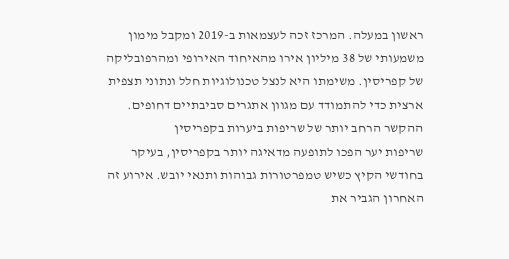ראשון במעלה. המרכז זכה לעצמאות ב-2019 ומקבל מימון משמעותי של 38 מיליון אירו מהאיחוד האירופי ומהרפובליקה של קפריסין. משימתו היא לנצל טכנולוגיות חלל ונתוני תצפית ארצית כדי להתמודד עם מגוון אתגרים סביבתיים דחופים.
ההקשר הרחב יותר של שריפות ביערות בקפריסין
שריפות יער הפכו לתופעה מדאיגה יותר בקפריסין, בעיקר בחודשי הקיץ כשיש טמפרטורות גבוהות ותנאי יובש. אירוע זה האחרון הגביר את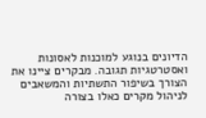הדיונים בנוגע למוכנות לאסונות ואסטרטגיות תגובה. מבקרים ציינו את הצורך בשיפור התשתיות והמשאבים לניהול מקרים כאלו בצורה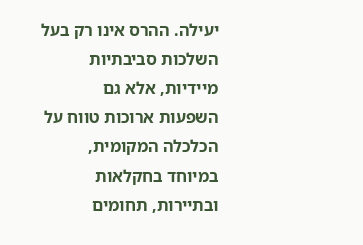יעילה. ההרס אינו רק בעל השלכות סביבתיות מיידיות, אלא גם השפעות ארוכות טווח על הכלכלה המקומית, במיוחד בחקלאות ובתיירות, תחומים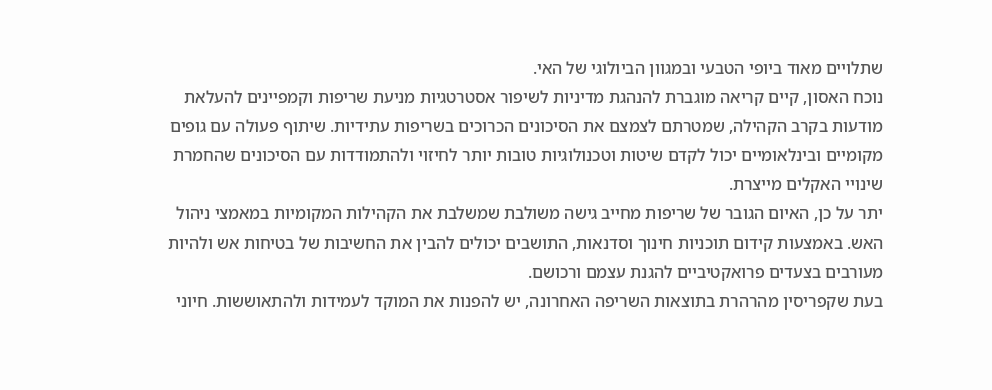שתלויים מאוד ביופי הטבעי ובמגוון הביולוגי של האי.
נוכח האסון, קיים קריאה מוגברת להנהגת מדיניות לשיפור אסטרטגיות מניעת שריפות וקמפיינים להעלאת מודעות בקרב הקהילה, שמטרתם לצמצם את הסיכונים הכרוכים בשריפות עתידיות. שיתוף פעולה עם גופים מקומיים ובינלאומיים יכול לקדם שיטות וטכנולוגיות טובות יותר לחיזוי ולהתמודדות עם הסיכונים שהחמרת שינויי האקלים מייצרת.
יתר על כן, האיום הגובר של שריפות מחייב גישה משולבת שמשלבת את הקהילות המקומיות במאמצי ניהול האש. באמצעות קידום תוכניות חינוך וסדנאות, התושבים יכולים להבין את החשיבות של בטיחות אש ולהיות מעורבים בצעדים פרואקטיביים להגנת עצמם ורכושם.
בעת שקפריסין מהרהרת בתוצאות השריפה האחרונה, יש להפנות את המוקד לעמידות ולהתאוששות. חיוני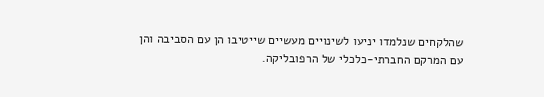שהלקחים שנלמדו יניעו לשינויים מעשיים שייטיבו הן עם הסביבה והן עם המרקם החברתי-כלכלי של הרפובליקה.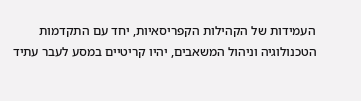העמידות של הקהילות הקפריסאיות, יחד עם התקדמות הטכנולוגיה וניהול המשאבים, יהיו קריטיים במסע לעבר עתיד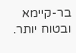בר-קיימא ובטוח יותר.